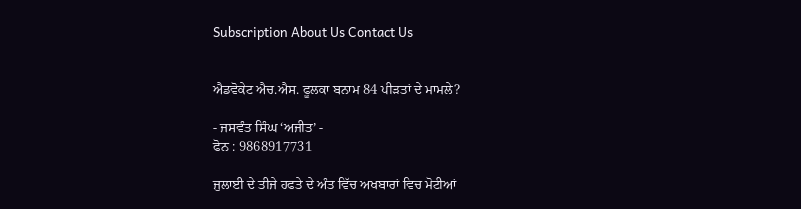Subscription About Us Contact Us


ਐਡਵੋਕੇਟ ਐਚ.ਐਸ. ਫੂਲਕਾ ਬਨਾਮ 84 ਪੀੜਤਾਂ ਦੇ ਮਾਮਲੇ?

- ਜਸਵੰਤ ਸਿੰਘ ‘ਅਜੀਤ’ -
ਫੋਨ : 9868917731

ਜੁਲਾਈ ਦੇ ਤੀਜੇ ਹਫਤੇ ਦੇ ਅੰਤ ਵਿੱਚ ਅਖਬਾਰਾਂ ਵਿਚ ਮੋਟੀਆਂ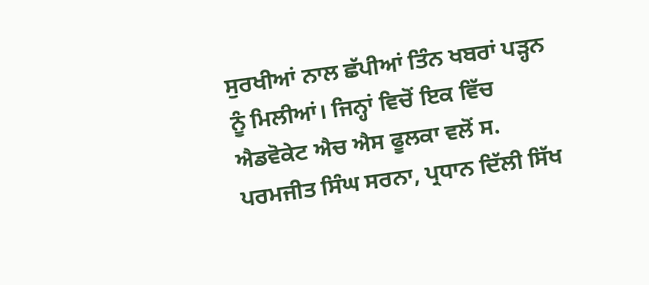ਸੁਰਖੀਆਂ ਨਾਲ ਛੱਪੀਆਂ ਤਿੰਨ ਖਬਰਾਂ ਪੜ੍ਹਨ ਨੂੰ ਮਿਲੀਆਂ। ਜਿਨ੍ਹਾਂ ਵਿਚੋਂ ਇਕ ਵਿੱਚ ਐਡਵੋਕੇਟ ਐਚ ਐਸ ਫੂਲਕਾ ਵਲੋਂ ਸ. ਪਰਮਜੀਤ ਸਿੰਘ ਸਰਨਾ, ਪ੍ਰਧਾਨ ਦਿੱਲੀ ਸਿੱਖ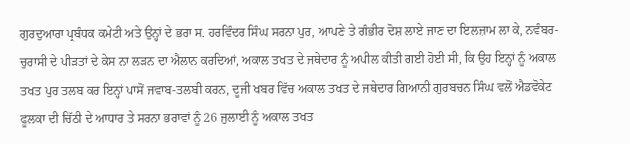ਗੁਰਦੁਆਰਾ ਪ੍ਰਬੰਧਕ ਕਮੇਟੀ ਅਤੇ ਉਨ੍ਹਾਂ ਦੇ ਭਰਾ ਸ. ਹਰਵਿੰਦਰ ਸਿੰਘ ਸਰਨਾ ਪੁਰ, ਆਪਣੇ ਤੇ ਗੰਭੀਰ ਦੋਸ਼ ਲਾਏ ਜਾਣ ਦਾ ਇਲਜ਼ਾਮ ਲਾ ਕੇ, ਨਵੰਬਰ-ਚੁਰਾਸੀ ਦੇ ਪੀੜਤਾਂ ਦੇ ਕੇਸ ਨਾ ਲੜਨ ਦਾ ਐਲਾਨ ਕਰਦਿਆਂ, ਅਕਾਲ ਤਖਤ ਦੇ ਜਥੇਦਾਰ ਨੂੰ ਅਪੀਲ ਕੀਤੀ ਗਈ ਹੋਈ ਸੀ, ਕਿ ਉਹ ਇਨ੍ਹਾਂ ਨੂੰ ਅਕਾਲ ਤਖਤ ਪੁਰ ਤਲਬ ਕਰ ਇਨ੍ਹਾਂ ਪਾਸੋਂ ਜਵਾਬ-ਤਲਬੀ ਕਰਨ, ਦੂਜੀ ਖਬਰ ਵਿੱਚ ਅਕਾਲ ਤਖਤ ਦੇ ਜਥੇਦਾਰ ਗਿਆਨੀ ਗੁਰਬਚਨ ਸਿੰਘ ਵਲੋਂ ਐਡਵੋਕੇਟ ਫੂਲਕਾ ਦੀ ਚਿੱਠੀ ਦੇ ਆਧਾਰ ਤੇ ਸਰਨਾ ਭਰਾਵਾਂ ਨੂੰ 26 ਜੁਲਾਈ ਨੂੰ ਅਕਾਲ ਤਖਤ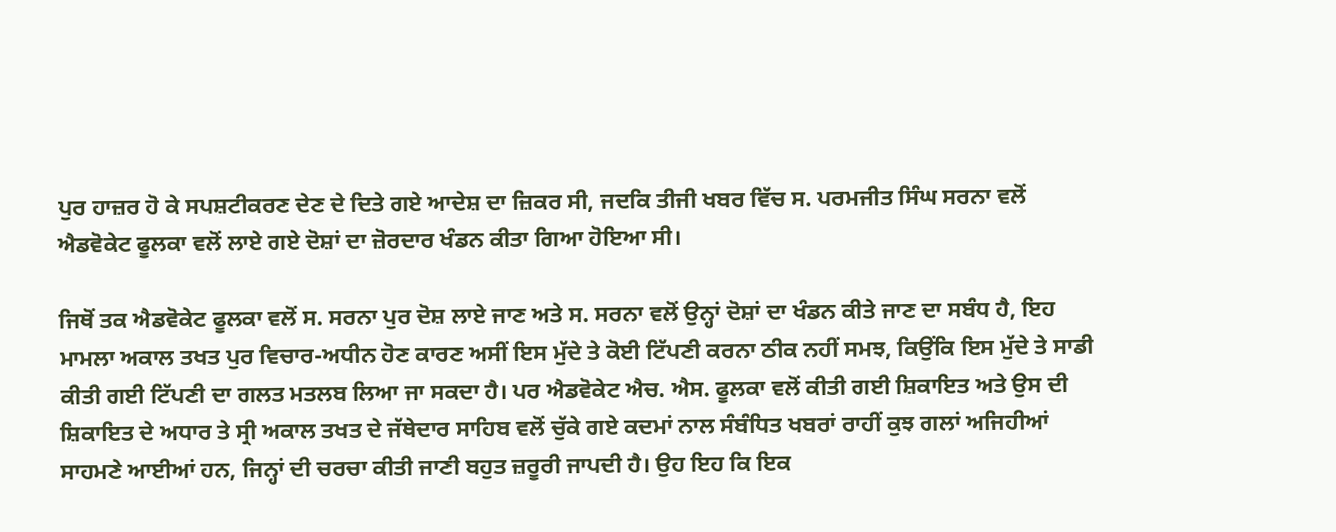ਪੁਰ ਹਾਜ਼ਰ ਹੋ ਕੇ ਸਪਸ਼ਟੀਕਰਣ ਦੇਣ ਦੇ ਦਿਤੇ ਗਏ ਆਦੇਸ਼ ਦਾ ਜ਼ਿਕਰ ਸੀ, ਜਦਕਿ ਤੀਜੀ ਖਬਰ ਵਿੱਚ ਸ. ਪਰਮਜੀਤ ਸਿੰਘ ਸਰਨਾ ਵਲੋਂ ਐਡਵੋਕੇਟ ਫੂਲਕਾ ਵਲੋਂ ਲਾਏ ਗਏ ਦੋਸ਼ਾਂ ਦਾ ਜ਼ੋਰਦਾਰ ਖੰਡਨ ਕੀਤਾ ਗਿਆ ਹੋਇਆ ਸੀ।

ਜਿਥੋਂ ਤਕ ਐਡਵੋਕੇਟ ਫੂਲਕਾ ਵਲੋਂ ਸ. ਸਰਨਾ ਪੁਰ ਦੋਸ਼ ਲਾਏ ਜਾਣ ਅਤੇ ਸ. ਸਰਨਾ ਵਲੋਂ ਉਨ੍ਹਾਂ ਦੋਸ਼ਾਂ ਦਾ ਖੰਡਨ ਕੀਤੇ ਜਾਣ ਦਾ ਸਬੰਧ ਹੈ, ਇਹ ਮਾਮਲਾ ਅਕਾਲ ਤਖਤ ਪੁਰ ਵਿਚਾਰ-ਅਧੀਨ ਹੋਣ ਕਾਰਣ ਅਸੀਂ ਇਸ ਮੁੱਦੇ ਤੇ ਕੋਈ ਟਿੱਪਣੀ ਕਰਨਾ ਠੀਕ ਨਹੀਂ ਸਮਝ, ਕਿਉਂਕਿ ਇਸ ਮੁੱਦੇ ਤੇ ਸਾਡੀ ਕੀਤੀ ਗਈ ਟਿੱਪਣੀ ਦਾ ਗਲਤ ਮਤਲਬ ਲਿਆ ਜਾ ਸਕਦਾ ਹੈ। ਪਰ ਐਡਵੋਕੇਟ ਐਚ. ਐਸ. ਫੂਲਕਾ ਵਲੋਂ ਕੀਤੀ ਗਈ ਸ਼ਿਕਾਇਤ ਅਤੇ ਉਸ ਦੀ ਸ਼ਿਕਾਇਤ ਦੇ ਅਧਾਰ ਤੇ ਸ੍ਰੀ ਅਕਾਲ ਤਖਤ ਦੇ ਜੱਥੇਦਾਰ ਸਾਹਿਬ ਵਲੋਂ ਚੁੱਕੇ ਗਏ ਕਦਮਾਂ ਨਾਲ ਸੰਬੰਧਿਤ ਖਬਰਾਂ ਰਾਹੀਂ ਕੁਝ ਗਲਾਂ ਅਜਿਹੀਆਂ ਸਾਹਮਣੇ ਆਈਆਂ ਹਨ, ਜਿਨ੍ਹਾਂ ਦੀ ਚਰਚਾ ਕੀਤੀ ਜਾਣੀ ਬਹੁਤ ਜ਼ਰੂਰੀ ਜਾਪਦੀ ਹੈ। ਉਹ ਇਹ ਕਿ ਇਕ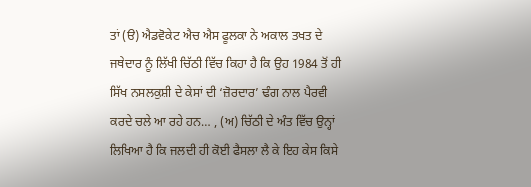ਤਾਂ (ੳ) ਐਡਵੋਕੇਟ ਐਚ ਐਸ ਫੂਲਕਾ ਨੇ ਅਕਾਲ ਤਖਤ ਦੇ ਜਥੇਦਾਰ ਨੂੰ ਲਿੱਖੀ ਚਿੱਠੀ ਵਿੱਚ ਕਿਹਾ ਹੈ ਕਿ ਉਹ 1984 ਤੋਂ ਹੀ ਸਿੱਖ ਨਸਲਕੁਸ਼ੀ ਦੇ ਕੇਸਾਂ ਦੀ ‘ਜ਼ੋਰਦਾਰ’ ਢੰਗ ਨਾਲ ਪੈਰਵੀ ਕਰਦੇ ਚਲੇ ਆ ਰਹੇ ਹਨ… , (ਅ) ਚਿੱਠੀ ਦੇ ਅੰਤ ਵਿੱਚ ਉਨ੍ਹਾਂ ਲਿਖਿਆ ਹੈ ਕਿ ਜਲਦੀ ਹੀ ਕੋਈ ਫੈਸਲਾ ਲੈ ਕੇ ਇਹ ਕੇਸ ਕਿਸੇ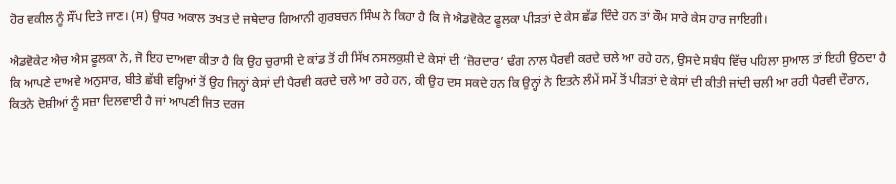ਹੋਰ ਵਕੀਲ ਨੂੰ ਸੌਂਪ ਦਿਤੇ ਜਾਣ। (ਸ) ਉਧਰ ਅਕਾਲ ਤਖਤ ਦੇ ਜਥੇਦਾਰ ਗਿਆਨੀ ਗੁਰਬਚਨ ਸਿੰਘ ਨੇ ਕਿਹਾ ਹੈ ਕਿ ਜੇ ਐਡਵੋਕੇਟ ਫੂਲਕਾ ਪੀੜਤਾਂ ਦੇ ਕੇਸ ਛੱਡ ਦਿੰਦੇ ਹਨ ਤਾਂ ਕੌਮ ਸਾਰੇ ਕੇਸ ਹਾਰ ਜਾਇਗੀ।

ਐਡਵੋਕੇਟ ਐਚ ਐਸ ਫੂਲਕਾ ਨੇ, ਜੋ ਇਹ ਦਾਅਵਾ ਕੀਤਾ ਹੈ ਕਿ ਉਹ ਚੁਰਾਸੀ ਦੇ ਕਾਂਡ ਤੋਂ ਹੀ ਸਿੱਖ ਨਸਲਕੁਸ਼ੀ ਦੇ ਕੇਸਾਂ ਦੀ ‘ਜ਼ੋਰਦਾਰ’ ਢੰਗ ਨਾਲ ਪੈਰਵੀ ਕਰਦੇ ਚਲੇ ਆ ਰਹੇ ਹਨ, ਉਸਦੇ ਸਬੰਧ ਵਿੱਚ ਪਹਿਲਾ ਸੁਆਲ ਤਾਂ ਇਹੀ ਉਠਦਾ ਹੈ ਕਿ ਆਪਣੇ ਦਾਅਵੇ ਅਨੁਸਾਰ, ਬੀਤੇ ਛੱਬੀ ਵਰ੍ਹਿਆਂ ਤੋਂ ਉਹ ਜਿਨ੍ਹਾਂ ਕੇਸਾਂ ਦੀ ਪੈਰਵੀ ਕਰਦੇ ਚਲੇ ਆ ਰਹੇ ਹਨ, ਕੀ ਉਹ ਦਸ ਸਕਦੇ ਹਨ ਕਿ ਉਨ੍ਹਾਂ ਨੇ ਇਤਨੇ ਲੰਮੇਂ ਸਮੇਂ ਤੋਂ ਪੀੜਤਾਂ ਦੇ ਕੇਸਾਂ ਦੀ ਕੀਤੀ ਜਾਂਦੀ ਚਲੀ ਆ ਰਹੀ ਪੈਰਵੀ ਦੌਰਾਨ, ਕਿਤਨੇ ਦੋਸ਼ੀਆਂ ਨੂੰ ਸਜ਼ਾ ਦਿਲਵਾਈ ਹੈ ਜਾਂ ਆਪਣੀ ਜਿਤ ਦਰਜ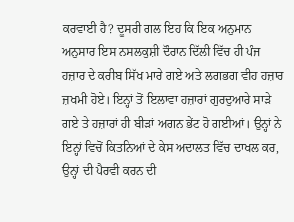ਕਰਵਾਈ ਹੈ? ਦੂਸਰੀ ਗਲ ਇਹ ਕਿ ਇਕ ਅਨੁਮਾਨ ਅਨੁਸਾਰ ਇਸ ਨਸਲਕੁਸ਼ੀ ਦੌਰਾਨ ਦਿੱਲੀ ਵਿੱਚ ਹੀ ਪੰਜ ਹਜ਼ਾਰ ਦੇ ਕਰੀਬ ਸਿੱਖ ਮਾਰੇ ਗਏ ਅਤੇ ਲਗਭਗ ਵੀਹ ਹਜ਼ਾਰ ਜ਼ਖਮੀ ਹੋਏ। ਇਨ੍ਹਾਂ ਤੋਂ ਇਲਾਵਾ ਹਜ਼ਾਰਾਂ ਗੁਰਦੁਆਰੇ ਸਾੜੇ ਗਏ ਤੇ ਹਜ਼ਾਰਾਂ ਹੀ ਬੀੜਾਂ ਅਗਨ ਭੇਂਟ ਹੋ ਗਈਆਂ। ਉਨ੍ਹਾਂ ਨੇ ਇਨ੍ਹਾਂ ਵਿਚੋਂ ਕਿਤਨਿਆਂ ਦੇ ਕੇਸ ਅਦਾਲਤ ਵਿੱਚ ਦਾਖਲ ਕਰ, ਉਨ੍ਹਾਂ ਦੀ ਪੈਰਵੀ ਕਰਨ ਦੀ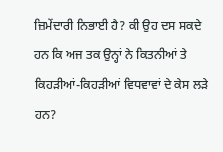ਜ਼ਿਮੇਂਦਾਰੀ ਨਿਭਾਈ ਹੈ? ਕੀ ਉਹ ਦਸ ਸਕਦੇ ਹਨ ਕਿ ਅਜ ਤਕ ਉਨ੍ਹਾਂ ਨੇ ਕਿਤਨੀਆਂ ਤੇ ਕਿਹੜੀਆਂ-ਕਿਹੜੀਆਂ ਵਿਧਵਾਵਾਂ ਦੇ ਕੇਸ ਲੜੇ ਹਨ?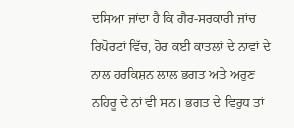ਦਸਿਆ ਜਾਂਦਾ ਹੈ ਕਿ ਗੈਰ-ਸਰਕਾਰੀ ਜਾਂਚ ਰਿਪੋਰਟਾਂ ਵਿੱਚ, ਹੋਰ ਕਈ ਕਾਤਲਾਂ ਦੇ ਨਾਵਾਂ ਦੇ ਨਾਲ ਹਰਕਿਸ਼ਨ ਲਾਲ ਭਗਤ ਅਤੇ ਅਰੁਣ ਨਹਿਰੂ ਦੇ ਨਾਂ ਵੀ ਸਨ। ਭਗਤ ਦੇ ਵਿਰੁਧ ਤਾਂ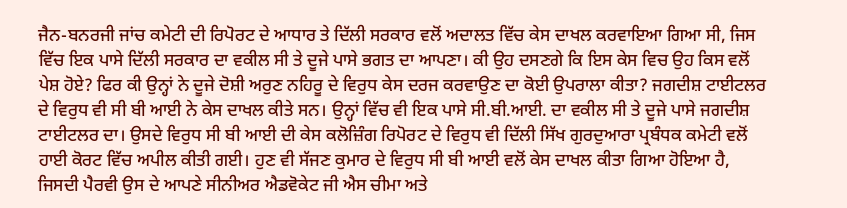ਜੈਨ-ਬਨਰਜੀ ਜਾਂਚ ਕਮੇਟੀ ਦੀ ਰਿਪੋਰਟ ਦੇ ਆਧਾਰ ਤੇ ਦਿੱਲੀ ਸਰਕਾਰ ਵਲੋਂ ਅਦਾਲਤ ਵਿੱਚ ਕੇਸ ਦਾਖਲ ਕਰਵਾਇਆ ਗਿਆ ਸੀ, ਜਿਸ ਵਿੱਚ ਇਕ ਪਾਸੇ ਦਿੱਲੀ ਸਰਕਾਰ ਦਾ ਵਕੀਲ ਸੀ ਤੇ ਦੂਜੇ ਪਾਸੇ ਭਗਤ ਦਾ ਆਪਣਾ। ਕੀ ਉਹ ਦਸਣਗੇ ਕਿ ਇਸ ਕੇਸ ਵਿਚ ਉਹ ਕਿਸ ਵਲੋਂ ਪੇਸ਼ ਹੋਏ? ਫਿਰ ਕੀ ਉਨ੍ਹਾਂ ਨੇ ਦੂਜੇ ਦੋਸ਼ੀ ਅਰੁਣ ਨਹਿਰੂ ਦੇ ਵਿਰੁਧ ਕੇਸ ਦਰਜ ਕਰਵਾਉਣ ਦਾ ਕੋਈ ਉਪਰਾਲਾ ਕੀਤਾ? ਜਗਦੀਸ਼ ਟਾਈਟਲਰ ਦੇ ਵਿਰੁਧ ਵੀ ਸੀ ਬੀ ਆਈ ਨੇ ਕੇਸ ਦਾਖਲ ਕੀਤੇ ਸਨ। ਉਨ੍ਹਾਂ ਵਿੱਚ ਵੀ ਇਕ ਪਾਸੇ ਸੀ.ਬੀ.ਆਈ. ਦਾ ਵਕੀਲ ਸੀ ਤੇ ਦੂਜੇ ਪਾਸੇ ਜਗਦੀਸ਼ ਟਾਈਟਲਰ ਦਾ। ਉਸਦੇ ਵਿਰੁਧ ਸੀ ਬੀ ਆਈ ਦੀ ਕੇਸ ਕਲੋਜ਼ਿੰਗ ਰਿਪੋਰਟ ਦੇ ਵਿਰੁਧ ਵੀ ਦਿੱਲੀ ਸਿੱਖ ਗੁਰਦੁਆਰਾ ਪ੍ਰਬੰਧਕ ਕਮੇਟੀ ਵਲੋਂ ਹਾਈ ਕੋਰਟ ਵਿੱਚ ਅਪੀਲ ਕੀਤੀ ਗਈ। ਹੁਣ ਵੀ ਸੱਜਣ ਕੁਮਾਰ ਦੇ ਵਿਰੁਧ ਸੀ ਬੀ ਆਈ ਵਲੋਂ ਕੇਸ ਦਾਖਲ ਕੀਤਾ ਗਿਆ ਹੋਇਆ ਹੈ, ਜਿਸਦੀ ਪੈਰਵੀ ਉਸ ਦੇ ਆਪਣੇ ਸੀਨੀਅਰ ਐਡਵੋਕੇਟ ਜੀ ਐਸ ਚੀਮਾ ਅਤੇ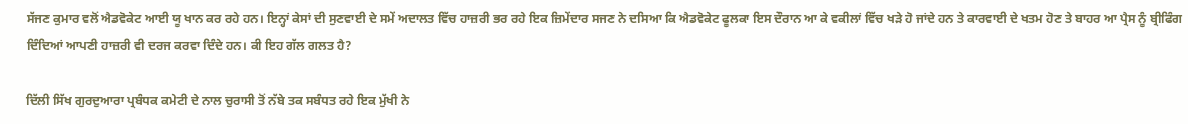ਸੱਜਣ ਕੁਮਾਰ ਵਲੋਂ ਐਡਵੋਕੇਟ ਆਈ ਯੂ ਖਾਨ ਕਰ ਰਹੇ ਹਨ। ਇਨ੍ਹਾਂ ਕੇਸਾਂ ਦੀ ਸੁਣਵਾਈ ਦੇ ਸਮੇਂ ਅਦਾਲਤ ਵਿੱਚ ਹਾਜ਼ਰੀ ਭਰ ਰਹੇ ਇਕ ਜ਼ਿਮੇਂਦਾਰ ਸਜਣ ਨੇ ਦਸਿਆ ਕਿ ਐਡਵੋਕੇਟ ਫੂਲਕਾ ਇਸ ਦੌਰਾਨ ਆ ਕੇ ਵਕੀਲਾਂ ਵਿੱਚ ਖੜੇ ਹੋ ਜਾਂਦੇ ਹਨ ਤੇ ਕਾਰਵਾਈ ਦੇ ਖਤਮ ਹੋਣ ਤੇ ਬਾਹਰ ਆ ਪ੍ਰੈਸ ਨੂੰ ਬ੍ਰੀਫਿੰਗ ਦਿੰਦਿਆਂ ਆਪਣੀ ਹਾਜ਼ਰੀ ਵੀ ਦਰਜ ਕਰਵਾ ਦਿੰਦੇ ਹਨ। ਕੀ ਇਹ ਗੱਲ ਗਲਤ ਹੈ?

ਦਿੱਲੀ ਸਿੱਖ ਗੁਰਦੁਆਰਾ ਪ੍ਰਬੰਧਕ ਕਮੇਟੀ ਦੇ ਨਾਲ ਚੁਰਾਸੀ ਤੋਂ ਨੱਬੇ ਤਕ ਸਬੰਧਤ ਰਹੇ ਇਕ ਮੁੱਖੀ ਨੇ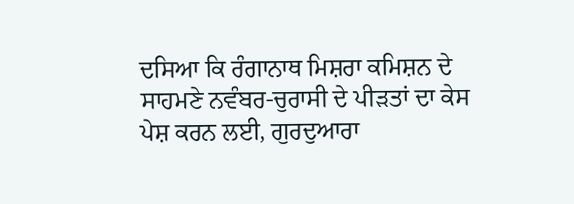ਦਸਿਆ ਕਿ ਰੰਗਾਨਾਥ ਮਿਸ਼ਰਾ ਕਮਿਸ਼ਨ ਦੇ ਸਾਹਮਣੇ ਨਵੰਬਰ-ਚੁਰਾਸੀ ਦੇ ਪੀੜਤਾਂ ਦਾ ਕੇਸ ਪੇਸ਼ ਕਰਨ ਲਈ, ਗੁਰਦੁਆਰਾ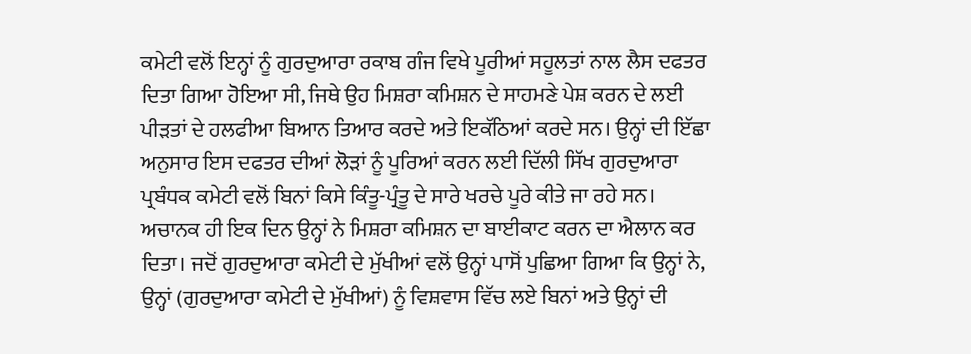ਕਮੇਟੀ ਵਲੋਂ ਇਨ੍ਹਾਂ ਨੂੰ ਗੁਰਦੁਆਰਾ ਰਕਾਬ ਗੰਜ ਵਿਖੇ ਪੂਰੀਆਂ ਸਹੂਲਤਾਂ ਨਾਲ ਲੈਸ ਦਫਤਰ ਦਿਤਾ ਗਿਆ ਹੋਇਆ ਸੀ, ਜਿਥੇ ਉਹ ਮਿਸ਼ਰਾ ਕਮਿਸ਼ਨ ਦੇ ਸਾਹਮਣੇ ਪੇਸ਼ ਕਰਨ ਦੇ ਲਈ ਪੀੜਤਾਂ ਦੇ ਹਲਫੀਆ ਬਿਆਨ ਤਿਆਰ ਕਰਦੇ ਅਤੇ ਇਕੱਠਿਆਂ ਕਰਦੇ ਸਨ। ਉਨ੍ਹਾਂ ਦੀ ਇੱਛਾ ਅਨੁਸਾਰ ਇਸ ਦਫਤਰ ਦੀਆਂ ਲੋੜਾਂ ਨੂੰ ਪੂਰਿਆਂ ਕਰਨ ਲਈ ਦਿੱਲੀ ਸਿੱਖ ਗੁਰਦੁਆਰਾ ਪ੍ਰਬੰਧਕ ਕਮੇਟੀ ਵਲੋਂ ਬਿਨਾਂ ਕਿਸੇ ਕਿੰਤੂ-ਪ੍ਰੰਤੂ ਦੇ ਸਾਰੇ ਖਰਚੇ ਪੂਰੇ ਕੀਤੇ ਜਾ ਰਹੇ ਸਨ। ਅਚਾਨਕ ਹੀ ਇਕ ਦਿਨ ਉਨ੍ਹਾਂ ਨੇ ਮਿਸ਼ਰਾ ਕਮਿਸ਼ਨ ਦਾ ਬਾਈਕਾਟ ਕਰਨ ਦਾ ਐਲਾਨ ਕਰ ਦਿਤਾ। ਜਦੋਂ ਗੁਰਦੁਆਰਾ ਕਮੇਟੀ ਦੇ ਮੁੱਖੀਆਂ ਵਲੋਂ ਉਨ੍ਹਾਂ ਪਾਸੋਂ ਪੁਛਿਆ ਗਿਆ ਕਿ ਉਨ੍ਹਾਂ ਨੇ, ਉਨ੍ਹਾਂ (ਗੁਰਦੁਆਰਾ ਕਮੇਟੀ ਦੇ ਮੁੱਖੀਆਂ) ਨੂੰ ਵਿਸ਼ਵਾਸ ਵਿੱਚ ਲਏ ਬਿਨਾਂ ਅਤੇ ਉਨ੍ਹਾਂ ਦੀ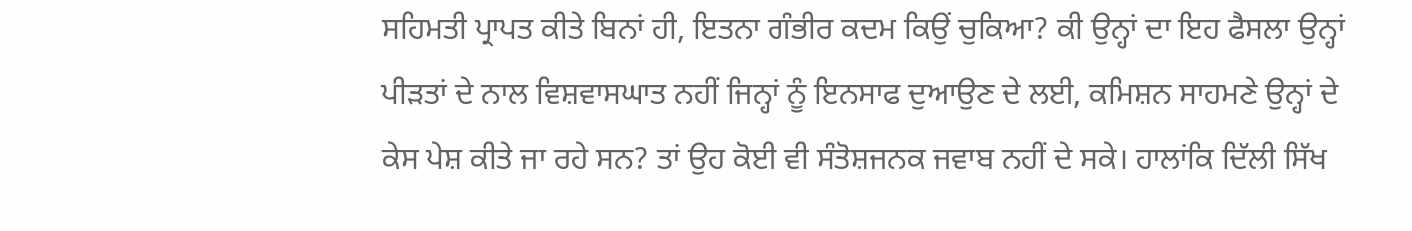ਸਹਿਮਤੀ ਪ੍ਰਾਪਤ ਕੀਤੇ ਬਿਨਾਂ ਹੀ, ਇਤਨਾ ਗੰਭੀਰ ਕਦਮ ਕਿਉਂ ਚੁਕਿਆ? ਕੀ ਉਨ੍ਹਾਂ ਦਾ ਇਹ ਫੈਸਲਾ ਉਨ੍ਹਾਂ ਪੀੜਤਾਂ ਦੇ ਨਾਲ ਵਿਸ਼ਵਾਸਘਾਤ ਨਹੀਂ ਜਿਨ੍ਹਾਂ ਨੂੰ ਇਨਸਾਫ ਦੁਆਉਣ ਦੇ ਲਈ, ਕਮਿਸ਼ਨ ਸਾਹਮਣੇ ਉਨ੍ਹਾਂ ਦੇ ਕੇਸ ਪੇਸ਼ ਕੀਤੇ ਜਾ ਰਹੇ ਸਨ? ਤਾਂ ਉਹ ਕੋਈ ਵੀ ਸੰਤੋਸ਼ਜਨਕ ਜਵਾਬ ਨਹੀਂ ਦੇ ਸਕੇ। ਹਾਲਾਂਕਿ ਦਿੱਲੀ ਸਿੱਖ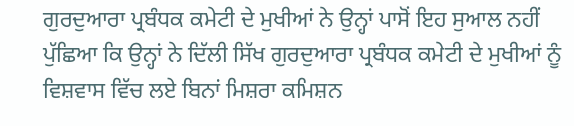ਗੁਰਦੁਆਰਾ ਪ੍ਰਬੰਧਕ ਕਮੇਟੀ ਦੇ ਮੁਖੀਆਂ ਨੇ ਉਨ੍ਹਾਂ ਪਾਸੋਂ ਇਹ ਸੁਆਲ ਨਹੀਂ ਪੁੱਛਿਆ ਕਿ ਉਨ੍ਹਾਂ ਨੇ ਦਿੱਲੀ ਸਿੱਖ ਗੁਰਦੁਆਰਾ ਪ੍ਰਬੰਧਕ ਕਮੇਟੀ ਦੇ ਮੁਖੀਆਂ ਨੂੰ ਵਿਸ਼ਵਾਸ ਵਿੱਚ ਲਏ ਬਿਨਾਂ ਮਿਸ਼ਰਾ ਕਮਿਸ਼ਨ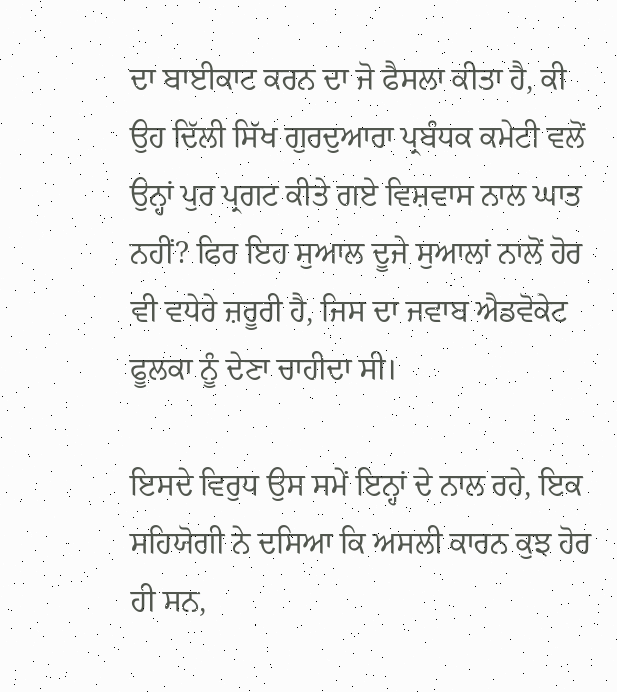ਦਾ ਬਾਈਕਾਟ ਕਰਨ ਦਾ ਜੋ ਫੈਸਲਾ ਕੀਤਾ ਹੈ, ਕੀ ਉਹ ਦਿੱਲੀ ਸਿੱਖ ਗੁਰਦੁਆਰਾ ਪ੍ਰਬੰਧਕ ਕਮੇਟੀ ਵਲੋਂ ਉਨ੍ਹਾਂ ਪੁਰ ਪ੍ਰਗਟ ਕੀਤੇ ਗਏ ਵਿਸ਼ਵਾਸ ਨਾਲ ਘਾਤ ਨਹੀਂ? ਫਿਰ ਇਹ ਸੁਆਲ ਦੂਜੇ ਸੁਆਲਾਂ ਨਾਲੋਂ ਹੋਰ ਵੀ ਵਧੇਰੇ ਜ਼ਰੂਰੀ ਹੈ, ਜਿਸ ਦਾ ਜਵਾਬ ਐਡਵੋਕੇਟ ਫੂਲਕਾ ਨੂੰ ਦੇਣਾ ਚਾਹੀਦਾ ਸੀ।

ਇਸਦੇ ਵਿਰੁਧ ਉਸ ਸਮੇਂ ਇਨ੍ਹਾਂ ਦੇ ਨਾਲ ਰਹੇ, ਇਕ ਸਹਿਯੋਗੀ ਨੇ ਦਸਿਆ ਕਿ ਅਸਲੀ ਕਾਰਨ ਕੁਝ ਹੋਰ ਹੀ ਸਨ,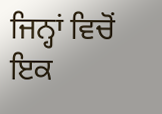ਜਿਨ੍ਹਾਂ ਵਿਚੋਂ ਇਕ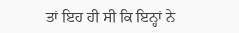ਤਾਂ ਇਹ ਹੀ ਸੀ ਕਿ ਇਨ੍ਹਾਂ ਨੇ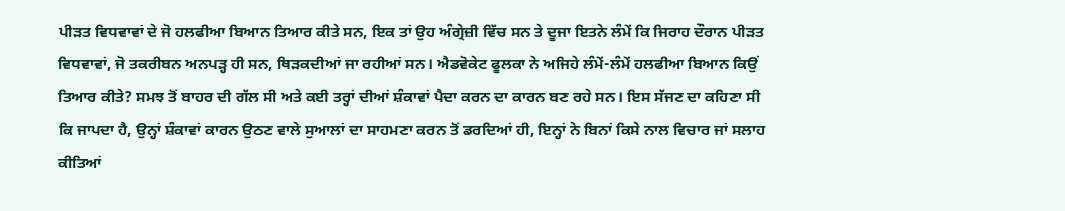ਪੀੜਤ ਵਿਧਵਾਵਾਂ ਦੇ ਜੋ ਹਲਫੀਆ ਬਿਆਨ ਤਿਆਰ ਕੀਤੇ ਸਨ, ਇਕ ਤਾਂ ਉਹ ਅੰਗ੍ਰੇਜ਼ੀ ਵਿੱਚ ਸਨ ਤੇ ਦੂਜਾ ਇਤਨੇ ਲੰਮੇਂ ਕਿ ਜਿਰਾਹ ਦੌਰਾਨ ਪੀੜਤ ਵਿਧਵਾਵਾਂ, ਜੋ ਤਕਰੀਬਨ ਅਨਪੜ੍ਹ ਹੀ ਸਨ, ਥਿੜਕਦੀਆਂ ਜਾ ਰਹੀਆਂ ਸਨ। ਐਡਵੋਕੇਟ ਫੂਲਕਾ ਨੇ ਅਜਿਹੇ ਲੰਮੇਂ-ਲੰਮੇਂ ਹਲਫੀਆ ਬਿਆਨ ਕਿਉਂ ਤਿਆਰ ਕੀਤੇ? ਸਮਝ ਤੋਂ ਬਾਹਰ ਦੀ ਗੱਲ ਸੀ ਅਤੇ ਕਈ ਤਰ੍ਹਾਂ ਦੀਆਂ ਸ਼ੰਕਾਵਾਂ ਪੈਦਾ ਕਰਨ ਦਾ ਕਾਰਨ ਬਣ ਰਹੇ ਸਨ। ਇਸ ਸੱਜਣ ਦਾ ਕਹਿਣਾ ਸੀ ਕਿ ਜਾਪਦਾ ਹੈ, ਉਨ੍ਹਾਂ ਸ਼ੰਕਾਵਾਂ ਕਾਰਨ ਉਠਣ ਵਾਲੇ ਸੁਆਲਾਂ ਦਾ ਸਾਹਮਣਾ ਕਰਨ ਤੋਂ ਡਰਦਿਆਂ ਹੀ, ਇਨ੍ਹਾਂ ਨੇ ਬਿਨਾਂ ਕਿਸੇ ਨਾਲ ਵਿਚਾਰ ਜਾਂ ਸਲਾਹ ਕੀਤਿਆਂ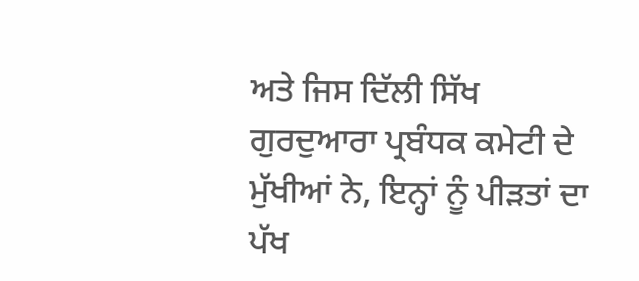ਅਤੇ ਜਿਸ ਦਿੱਲੀ ਸਿੱਖ ਗੁਰਦੁਆਰਾ ਪ੍ਰਬੰਧਕ ਕਮੇਟੀ ਦੇ ਮੁੱਖੀਆਂ ਨੇ, ਇਨ੍ਹਾਂ ਨੂੰ ਪੀੜਤਾਂ ਦਾ ਪੱਖ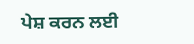ਪੇਸ਼ ਕਰਨ ਲਈ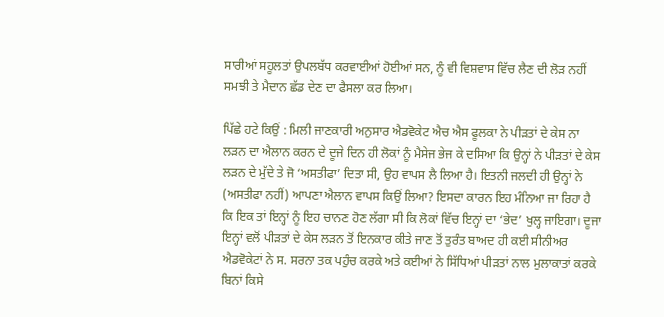ਸਾਰੀਆਂ ਸਹੂਲਤਾਂ ਉਪਲਬੱਧ ਕਰਵਾਈਆਂ ਹੋਈਆਂ ਸਨ, ਨੂੰ ਵੀ ਵਿਸ਼ਵਾਸ ਵਿੱਚ ਲੈਣ ਦੀ ਲੋੜ ਨਹੀਂ ਸਮਝੀ ਤੇ ਮੈਦਾਨ ਛੱਡ ਦੇਣ ਦਾ ਫੈਸਲਾ ਕਰ ਲਿਆ।

ਪਿੱਛੇ ਹਟੇ ਕਿਉਂ : ਮਿਲੀ ਜਾਣਕਾਰੀ ਅਨੁਸਾਰ ਐਡਵੋਕੇਟ ਐਚ ਐਸ ਫੂਲਕਾ ਨੇ ਪੀੜਤਾਂ ਦੇ ਕੇਸ ਨਾ ਲੜਨ ਦਾ ਐਲਾਨ ਕਰਨ ਦੇ ਦੂਜੇ ਦਿਨ ਹੀ ਲੋਕਾਂ ਨੂੰ ਮੈਸੇਜ ਭੇਜ ਕੇ ਦਸਿਆ ਕਿ ਉਨ੍ਹਾਂ ਨੇ ਪੀੜਤਾਂ ਦੇ ਕੇਸ ਲੜਨ ਦੇ ਮੁੱਦੇ ਤੇ ਜੋ ‘ਅਸਤੀਫਾ’ ਦਿਤਾ ਸੀ, ਉਹ ਵਾਪਸ ਲੈ ਲਿਆ ਹੈ। ਇਤਨੀ ਜਲਦੀ ਹੀ ਉਨ੍ਹਾਂ ਨੇ (ਅਸਤੀਫਾ ਨਹੀਂ) ਆਪਣਾ ਐਲਾਨ ਵਾਪਸ ਕਿਉਂ ਲਿਆ? ਇਸਦਾ ਕਾਰਨ ਇਹ ਮੰਨਿਆ ਜਾ ਰਿਹਾ ਹੈ ਕਿ ਇਕ ਤਾਂ ਇਨ੍ਹਾਂ ਨੂੰ ਇਹ ਚਾਨਣ ਹੋਣ ਲੱਗਾ ਸੀ ਕਿ ਲੋਕਾਂ ਵਿੱਚ ਇਨ੍ਹਾਂ ਦਾ ‘ਭੇਦ’ ਖੁਲ੍ਹ ਜਾਇਗਾ। ਦੂਜਾ ਇਨ੍ਹਾਂ ਵਲੋਂ ਪੀੜਤਾਂ ਦੇ ਕੇਸ ਲੜਨ ਤੋਂ ਇਨਕਾਰ ਕੀਤੇ ਜਾਣ ਤੋਂ ਤੁਰੰਤ ਬਾਅਦ ਹੀ ਕਈ ਸੀਨੀਅਰ ਐਡਵੋਕੇਟਾਂ ਨੇ ਸ. ਸਰਨਾ ਤਕ ਪਹੁੰਚ ਕਰਕੇ ਅਤੇ ਕਈਆਂ ਨੇ ਸਿੱਧਿਆਂ ਪੀੜਤਾਂ ਨਾਲ ਮੁਲਾਕਾਤਾਂ ਕਰਕੇ ਬਿਨਾਂ ਕਿਸੇ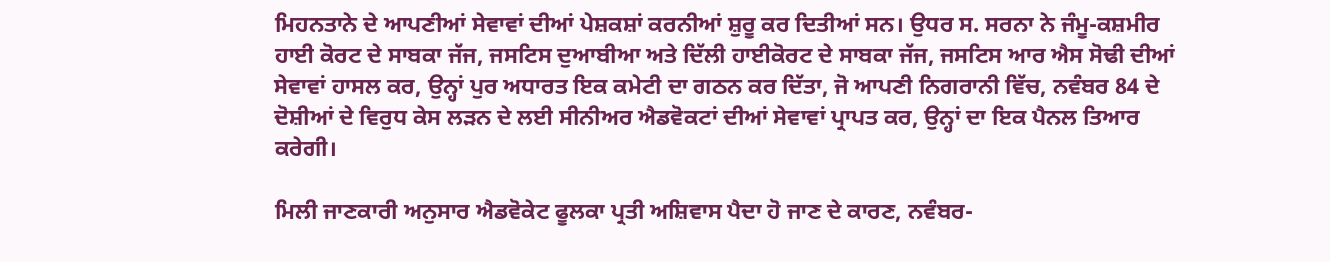ਮਿਹਨਤਾਨੇ ਦੇ ਆਪਣੀਆਂ ਸੇਵਾਵਾਂ ਦੀਆਂ ਪੇਸ਼ਕਸ਼ਾਂ ਕਰਨੀਆਂ ਸ਼ੁਰੂ ਕਰ ਦਿਤੀਆਂ ਸਨ। ਉਧਰ ਸ. ਸਰਨਾ ਨੇ ਜੰਮੂ-ਕਸ਼ਮੀਰ ਹਾਈ ਕੋਰਟ ਦੇ ਸਾਬਕਾ ਜੱਜ, ਜਸਟਿਸ ਦੁਆਬੀਆ ਅਤੇ ਦਿੱਲੀ ਹਾਈਕੋਰਟ ਦੇ ਸਾਬਕਾ ਜੱਜ, ਜਸਟਿਸ ਆਰ ਐਸ ਸੋਢੀ ਦੀਆਂ ਸੇਵਾਵਾਂ ਹਾਸਲ ਕਰ, ਉਨ੍ਹਾਂ ਪੁਰ ਅਧਾਰਤ ਇਕ ਕਮੇਟੀ ਦਾ ਗਠਨ ਕਰ ਦਿੱਤਾ, ਜੋ ਆਪਣੀ ਨਿਗਰਾਨੀ ਵਿੱਚ, ਨਵੰਬਰ 84 ਦੇ ਦੋਸ਼ੀਆਂ ਦੇ ਵਿਰੁਧ ਕੇਸ ਲੜਨ ਦੇ ਲਈ ਸੀਨੀਅਰ ਐਡਵੋਕਟਾਂ ਦੀਆਂ ਸੇਵਾਵਾਂ ਪ੍ਰਾਪਤ ਕਰ, ਉਨ੍ਹਾਂ ਦਾ ਇਕ ਪੈਨਲ ਤਿਆਰ ਕਰੇਗੀ।

ਮਿਲੀ ਜਾਣਕਾਰੀ ਅਨੁਸਾਰ ਐਡਵੋਕੇਟ ਫੂਲਕਾ ਪ੍ਰਤੀ ਅਸ਼ਿਵਾਸ ਪੈਦਾ ਹੋ ਜਾਣ ਦੇ ਕਾਰਣ, ਨਵੰਬਰ-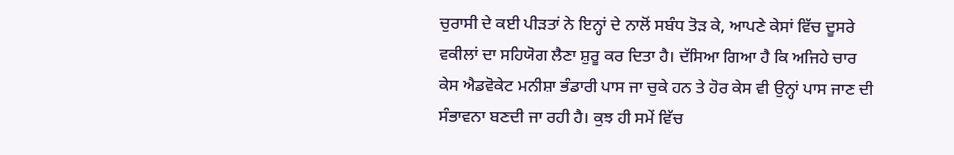ਚੁਰਾਸੀ ਦੇ ਕਈ ਪੀੜਤਾਂ ਨੇ ਇਨ੍ਹਾਂ ਦੇ ਨਾਲੋਂ ਸਬੰਧ ਤੋੜ ਕੇ, ਆਪਣੇ ਕੇਸਾਂ ਵਿੱਚ ਦੂਸਰੇ ਵਕੀਲਾਂ ਦਾ ਸਹਿਯੋਗ ਲੈਣਾ ਸ਼ੁਰੂ ਕਰ ਦਿਤਾ ਹੈ। ਦੱਸਿਆ ਗਿਆ ਹੈ ਕਿ ਅਜਿਹੇ ਚਾਰ ਕੇਸ ਐਡਵੋਕੇਟ ਮਨੀਸ਼ਾ ਭੰਡਾਰੀ ਪਾਸ ਜਾ ਚੁਕੇ ਹਨ ਤੇ ਹੋਰ ਕੇਸ ਵੀ ਉਨ੍ਹਾਂ ਪਾਸ ਜਾਣ ਦੀ ਸੰਭਾਵਨਾ ਬਣਦੀ ਜਾ ਰਹੀ ਹੈ। ਕੁਝ ਹੀ ਸਮੇਂ ਵਿੱਚ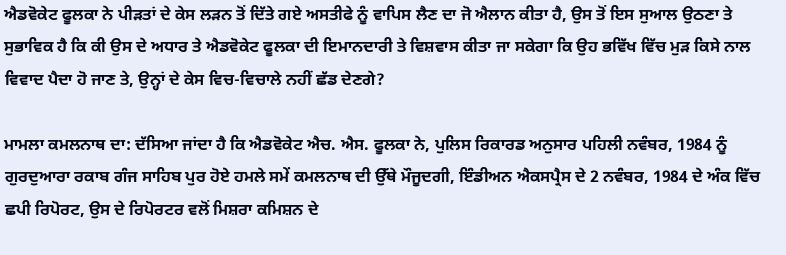ਐਡਵੋਕੇਟ ਫੂਲਕਾ ਨੇ ਪੀੜਤਾਂ ਦੇ ਕੇਸ ਲੜਨ ਤੋਂ ਦਿੱਤੇ ਗਏ ਅਸਤੀਫੇ ਨੂੰ ਵਾਪਿਸ ਲੈਣ ਦਾ ਜੋ ਐਲਾਨ ਕੀਤਾ ਹੈ, ਉਸ ਤੋਂ ਇਸ ਸੁਆਲ ਉਠਣਾ ਤੇ ਸੁਭਾਵਿਕ ਹੈ ਕਿ ਕੀ ਉਸ ਦੇ ਅਧਾਰ ਤੇ ਐਡਵੋਕੇਟ ਫੂਲਕਾ ਦੀ ਇਮਾਨਦਾਰੀ ਤੇ ਵਿਸ਼ਵਾਸ ਕੀਤਾ ਜਾ ਸਕੇਗਾ ਕਿ ਉਹ ਭਵਿੱਖ ਵਿੱਚ ਮੁੜ ਕਿਸੇ ਨਾਲ ਵਿਵਾਦ ਪੈਦਾ ਹੋ ਜਾਣ ਤੇ, ਉਨ੍ਹਾਂ ਦੇ ਕੇਸ ਵਿਚ-ਵਿਚਾਲੇ ਨਹੀਂ ਛੱਡ ਦੇਣਗੇ?

ਮਾਮਲਾ ਕਮਲਨਾਥ ਦਾ: ਦੱਸਿਆ ਜਾਂਦਾ ਹੈ ਕਿ ਐਡਵੋਕੇਟ ਐਚ. ਐਸ. ਫੂਲਕਾ ਨੇ, ਪੁਲਿਸ ਰਿਕਾਰਡ ਅਨੁਸਾਰ ਪਹਿਲੀ ਨਵੰਬਰ, 1984 ਨੂੰ ਗੁਰਦੁਆਰਾ ਰਕਾਬ ਗੰਜ ਸਾਹਿਬ ਪੁਰ ਹੋਏ ਹਮਲੇ ਸਮੇਂ ਕਮਲਨਾਥ ਦੀ ਉੱਥੇ ਮੌਜੂਦਗੀ, ਇੰਡੀਅਨ ਐਕਸਪ੍ਰੈਸ ਦੇ 2 ਨਵੰਬਰ, 1984 ਦੇ ਅੰਕ ਵਿੱਚ ਛਪੀ ਰਿਪੋਰਟ, ਉਸ ਦੇ ਰਿਪੋਰਟਰ ਵਲੋਂ ਮਿਸ਼ਰਾ ਕਮਿਸ਼ਨ ਦੇ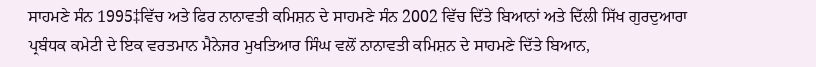ਸਾਹਮਣੇ ਸੰਨ 1995‡ਵਿੱਚ ਅਤੇ ਫਿਰ ਨਾਨਾਵਤੀ ਕਮਿਸ਼ਨ ਦੇ ਸਾਹਮਣੇ ਸੰਨ 2002 ਵਿੱਚ ਦਿੱਤੇ ਬਿਆਨਾਂ ਅਤੇ ਦਿੱਲੀ ਸਿੱਖ ਗੁਰਦੁਆਰਾ ਪ੍ਰਬੰਧਕ ਕਮੇਟੀ ਦੇ ਇਕ ਵਰਤਮਾਨ ਮੈਨੇਜਰ ਮੁਖਤਿਆਰ ਸਿੰਘ ਵਲੋਂ ਨਾਨਾਵਤੀ ਕਮਿਸ਼ਨ ਦੇ ਸਾਹਮਣੇ ਦਿੱਤੇ ਬਿਆਨ,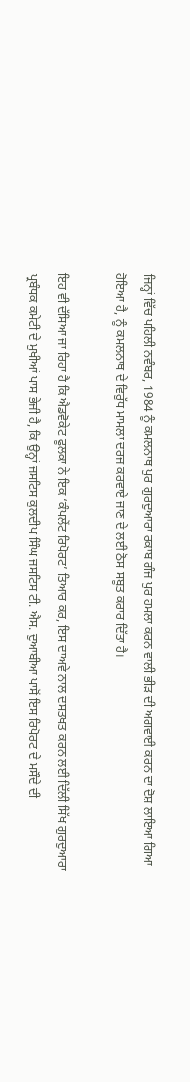ਜਿਨ੍ਹਾਂ ਵਿੱਚ ਪਹਿਲੀ ਨਵੰਬਰ, 1984 ਨੂੰ ਕਮਲਨਾਥ ਪੁਰ ਗੁਰਦੁਆਰਾ ਰਕਾਬ ਗੰਜ ਪੁਰ ਹਮਲਾ ਕਰਨ ਵਾਲੀ ਭੀੜ ਦੀ ਅਗਵਾਈ ਕਰਨ ਦਾ ਦੋਸ਼ ਲਾਇਆ ਗਿਆ ਹੋਇਆ ਹੈ, ਨੂੰ ਕਮਲਨਾਥ ਦੇ ਵਿਰੁੱਧ ਮਾਮਲਾ ਦਰਜ ਕਰਵਾਏ ਜਾਣ ਦੇ ਲਈ ਠੋਸ ਸਬੂਤ ਕਰਾਰ ਦਿੱਤਾ ਹੈ।

ਇਹ ਵੀ ਦੱਸਿਆ ਜਾ ਰਿਹਾ ਹੈ ਕਿ ਐਡਵੋਕੇਟ ਫੂਲਕਾ ਨੇ ਇਕ ‘ਕੰਪਲੇਂਟ ਰਿਪੋਰਟ’ ਤਿਆਰ ਕਰ, ਇਸ ਦਾਅਵੇ ਨਾਲ ਦਸਤਖਤ ਕਰਨ ਲਈ ਦਿੱਲੀ ਸਿੱਖ ਗੁਰਦੁਆਰਾ ਪ੍ਰਬੰਧਕ ਕਮੇਟੀ ਦੇ ਮੁਖੀਆਂ ਪਾਸ ਭੇਜੀ ਹੈ, ਕਿ ਉਨ੍ਹਾਂ ਜਸਟਿਸ ਕੁਲਦੀਪ ਸਿੰਘ ਜਸਟਿਸ ਟੀ. ਐਸ. ਦੁਆਬੀਆ ਪਾਸੋਂ ਇਸ ਰਿਪੋਰਟ ਦੇ ਮਸੌਦੇ ਦੀ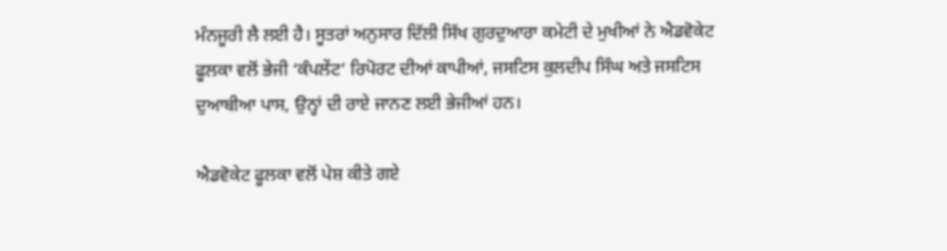ਮੰਨਜੂਰੀ ਲੈ ਲਈ ਹੈ। ਸੂਤਰਾਂ ਅਨੁਸਾਰ ਦਿੱਲੀ ਸਿੱਖ ਗੁਰਦੁਆਰਾ ਕਮੇਟੀ ਦੇ ਮੁਖੀਆਂ ਨੇ ਐਡਵੋਕੇਟ ਫੂਲਕਾ ਵਲੋਂ ਭੇਜੀ ‘ਕੰਪਲੇਂਟ’ ਰਿਪੋਰਟ ਦੀਆਂ ਕਾਪੀਆਂ, ਜਸਟਿਸ ਕੁਲਦੀਪ ਸਿੰਘ ਅਤੇ ਜਸਟਿਸ ਦੁਆਬੀਆ ਪਾਸ, ਉਨ੍ਹਾਂ ਦੀ ਰਾਏ ਜਾਨਣ ਲਈ ਭੇਜੀਆਂ ਹਨ।

ਐਡਵੋਕੇਟ ਫੂਲਕਾ ਵਲੋਂ ਪੇਸ਼ ਕੀਤੇ ਗਏ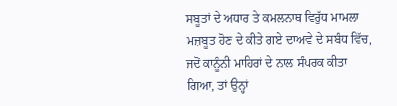ਸਬੂਤਾਂ ਦੇ ਅਧਾਰ ਤੇ ਕਮਲਨਾਥ ਵਿਰੁੱਧ ਮਾਮਲਾ ਮਜ਼ਬੂਤ ਹੋਣ ਦੇ ਕੀਤੇ ਗਏ ਦਾਅਵੇ ਦੇ ਸਬੰਧ ਵਿੱਚ, ਜਦੋਂ ਕਾਨੂੰਨੀ ਮਾਹਿਰਾਂ ਦੇ ਨਾਲ ਸੰਪਰਕ ਕੀਤਾ ਗਿਆ, ਤਾਂ ਉਨ੍ਹਾਂ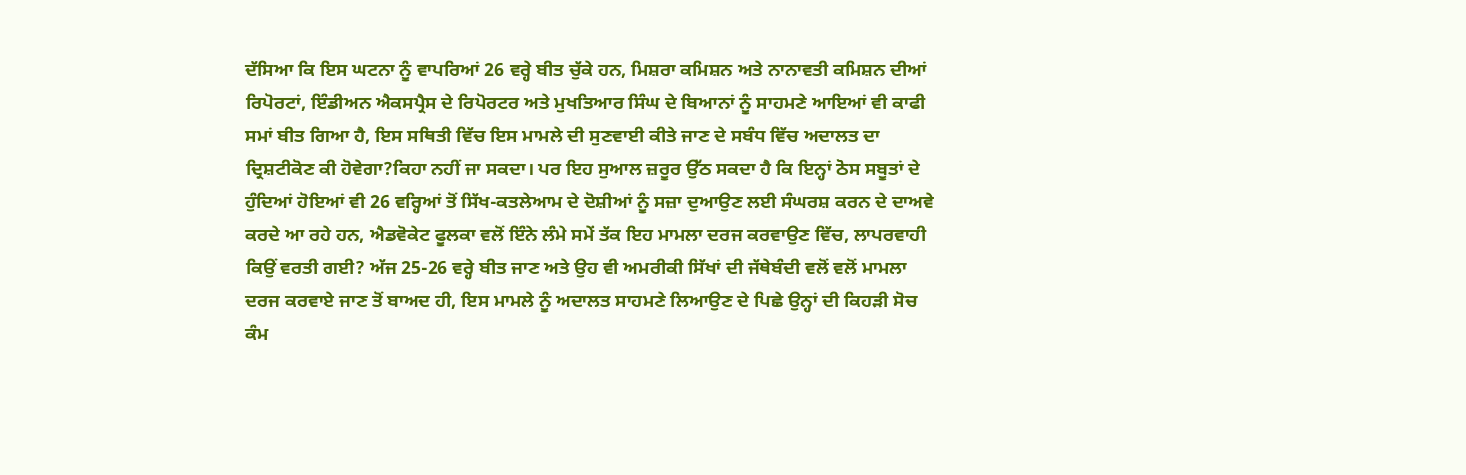ਦੱਸਿਆ ਕਿ ਇਸ ਘਟਨਾ ਨੂੰ ਵਾਪਰਿਆਂ 26 ਵਰ੍ਹੇ ਬੀਤ ਚੁੱਕੇ ਹਨ, ਮਿਸ਼ਰਾ ਕਮਿਸ਼ਨ ਅਤੇ ਨਾਨਾਵਤੀ ਕਮਿਸ਼ਨ ਦੀਆਂ ਰਿਪੋਰਟਾਂ, ਇੰਡੀਅਨ ਐਕਸਪ੍ਰੈਸ ਦੇ ਰਿਪੋਰਟਰ ਅਤੇ ਮੁਖਤਿਆਰ ਸਿੰਘ ਦੇ ਬਿਆਨਾਂ ਨੂੰ ਸਾਹਮਣੇ ਆਇਆਂ ਵੀ ਕਾਫੀ ਸਮਾਂ ਬੀਤ ਗਿਆ ਹੈ, ਇਸ ਸਥਿਤੀ ਵਿੱਚ ਇਸ ਮਾਮਲੇ ਦੀ ਸੁਣਵਾਈ ਕੀਤੇ ਜਾਣ ਦੇ ਸਬੰਧ ਵਿੱਚ ਅਦਾਲਤ ਦਾ ਦ੍ਰਿਸ਼ਟੀਕੋਣ ਕੀ ਹੋਵੇਗਾ?ਕਿਹਾ ਨਹੀਂ ਜਾ ਸਕਦਾ। ਪਰ ਇਹ ਸੁਆਲ ਜ਼ਰੂਰ ਉੱਠ ਸਕਦਾ ਹੈ ਕਿ ਇਨ੍ਹਾਂ ਠੋਸ ਸਬੂਤਾਂ ਦੇ ਹੁੰਦਿਆਂ ਹੋਇਆਂ ਵੀ 26 ਵਰ੍ਹਿਆਂ ਤੋਂ ਸਿੱਖ-ਕਤਲੇਆਮ ਦੇ ਦੋਸ਼ੀਆਂ ਨੂੰ ਸਜ਼ਾ ਦੁਆਉਣ ਲਈ ਸੰਘਰਸ਼ ਕਰਨ ਦੇ ਦਾਅਵੇ ਕਰਦੇ ਆ ਰਹੇ ਹਨ, ਐਡਵੋਕੇਟ ਫੂਲਕਾ ਵਲੋਂ ਇੰਨੇ ਲੰਮੇ ਸਮੇਂ ਤੱਕ ਇਹ ਮਾਮਲਾ ਦਰਜ ਕਰਵਾਉਣ ਵਿੱਚ, ਲਾਪਰਵਾਹੀ ਕਿਉਂ ਵਰਤੀ ਗਈ? ਅੱਜ 25-26 ਵਰ੍ਹੇ ਬੀਤ ਜਾਣ ਅਤੇ ਉਹ ਵੀ ਅਮਰੀਕੀ ਸਿੱਖਾਂ ਦੀ ਜੱਥੇਬੰਦੀ ਵਲੋਂ ਵਲੋਂ ਮਾਮਲਾ ਦਰਜ ਕਰਵਾਏ ਜਾਣ ਤੋਂ ਬਾਅਦ ਹੀ, ਇਸ ਮਾਮਲੇ ਨੂੰ ਅਦਾਲਤ ਸਾਹਮਣੇ ਲਿਆਉਣ ਦੇ ਪਿਛੇ ਉਨ੍ਹਾਂ ਦੀ ਕਿਹੜੀ ਸੋਚ ਕੰਮ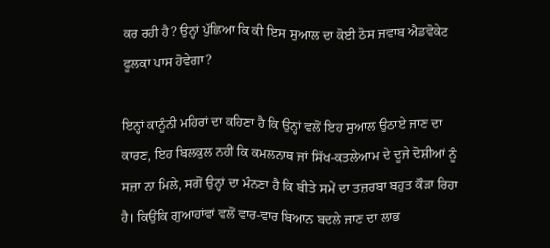ਕਰ ਰਹੀ ਹੈ? ਉਨ੍ਹਾਂ ਪੁੱਛਿਆ ਕਿ ਕੀ ਇਸ ਸੁਆਲ ਦਾ ਕੋਈ ਠੋਸ ਜਵਾਬ ਐਡਵੋਕੇਟ ਫੂਲਕਾ ਪਾਸ ਹੋਵੇਗਾ?

ਇਨ੍ਹਾਂ ਕਾਨੂੰਨੀ ਮਹਿਰਾਂ ਦਾ ਕਹਿਣਾ ਹੈ ਕਿ ਉਨ੍ਹਾਂ ਵਲੋਂ ਇਹ ਸੁਆਲ ਉਠਾਏ ਜਾਣ ਦਾ ਕਾਰਣ, ਇਹ ਬਿਲਕੁਲ ਨਹੀਂ ਕਿ ਕਮਲਨਾਥ ਜਾਂ ਸਿੱਖ-ਕਤਲੇਆਮ ਦੇ ਦੂਜੇ ਦੋਸ਼ੀਆਂ ਨੂੰ ਸਜ਼ਾ ਨਾ ਮਿਲੇ, ਸਗੋਂ ਉਨ੍ਹਾਂ ਦਾ ਮੰਨਣਾ ਹੈ ਕਿ ਬੀਤੇ ਸਮੇਂ ਦਾ ਤਜ਼ਰਬਾ ਬਹੁਤ ਕੌੜਾ ਰਿਹਾ ਹੈ। ਕਿਉਂਕਿ ਗੁਆਹਾਂਵਾਂ ਵਲੋਂ ਵਾਰ-ਵਾਰ ਬਿਆਨ ਬਦਲੇ ਜਾਣ ਦਾ ਲਾਭ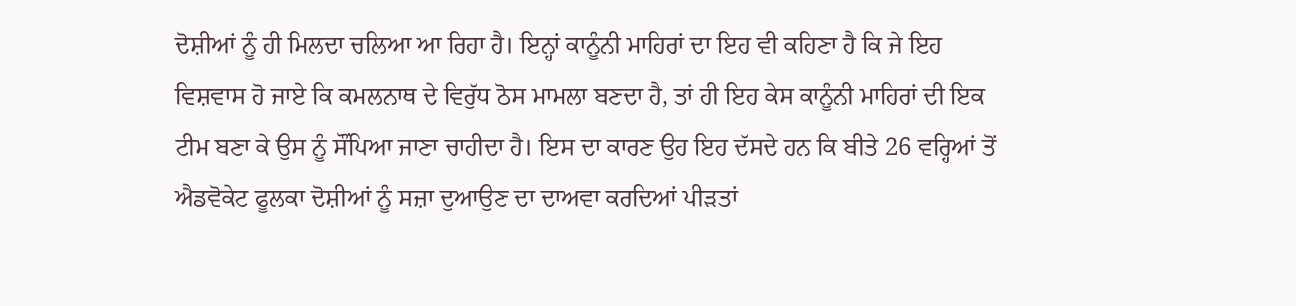ਦੋਸ਼ੀਆਂ ਨੂੰ ਹੀ ਮਿਲਦਾ ਚਲਿਆ ਆ ਰਿਹਾ ਹੈ। ਇਨ੍ਹਾਂ ਕਾਨੂੰਨੀ ਮਾਹਿਰਾਂ ਦਾ ਇਹ ਵੀ ਕਹਿਣਾ ਹੈ ਕਿ ਜੇ ਇਹ ਵਿਸ਼ਵਾਸ ਹੋ ਜਾਏ ਕਿ ਕਮਲਨਾਥ ਦੇ ਵਿਰੁੱਧ ਠੋਸ ਮਾਮਲਾ ਬਣਦਾ ਹੈ, ਤਾਂ ਹੀ ਇਹ ਕੇਸ ਕਾਨੂੰਨੀ ਮਾਹਿਰਾਂ ਦੀ ਇਕ ਟੀਮ ਬਣਾ ਕੇ ਉਸ ਨੂੰ ਸੌਂਪਿਆ ਜਾਣਾ ਚਾਹੀਦਾ ਹੈ। ਇਸ ਦਾ ਕਾਰਣ ਉਹ ਇਹ ਦੱਸਦੇ ਹਨ ਕਿ ਬੀਤੇ 26 ਵਰ੍ਹਿਆਂ ਤੋਂ ਐਡਵੋਕੇਟ ਫੂਲਕਾ ਦੋਸ਼ੀਆਂ ਨੂੰ ਸਜ਼ਾ ਦੁਆਉਣ ਦਾ ਦਾਅਵਾ ਕਰਦਿਆਂ ਪੀੜਤਾਂ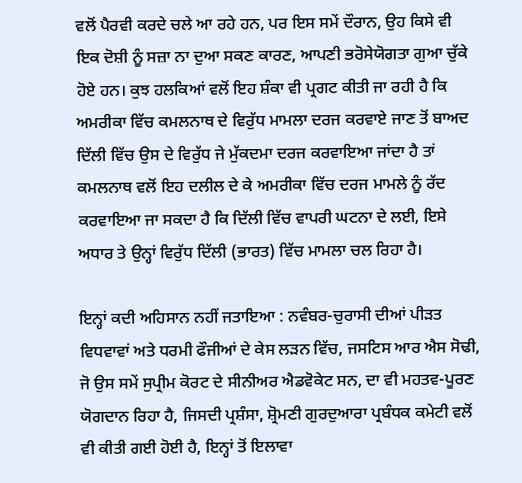ਵਲੋਂ ਪੈਰਵੀ ਕਰਦੇ ਚਲੇ ਆ ਰਹੇ ਹਨ, ਪਰ ਇਸ ਸਮੇਂ ਦੌਰਾਨ, ਉਹ ਕਿਸੇ ਵੀ ਇਕ ਦੋਸ਼ੀ ਨੂੰ ਸਜ਼ਾ ਨਾ ਦੁਆ ਸਕਣ ਕਾਰਣ, ਆਪਣੀ ਭਰੋਸੇਯੋਗਤਾ ਗੁਆ ਚੁੱਕੇ ਹੋਏ ਹਨ। ਕੁਝ ਹਲਕਿਆਂ ਵਲੋਂ ਇਹ ਸ਼ੰਕਾ ਵੀ ਪ੍ਰਗਟ ਕੀਤੀ ਜਾ ਰਹੀ ਹੈ ਕਿ ਅਮਰੀਕਾ ਵਿੱਚ ਕਮਲਨਾਥ ਦੇ ਵਿਰੁੱਧ ਮਾਮਲਾ ਦਰਜ ਕਰਵਾਏ ਜਾਣ ਤੋਂ ਬਾਅਦ ਦਿੱਲੀ ਵਿੱਚ ਉਸ ਦੇ ਵਿਰੁੱਧ ਜੇ ਮੁੱਕਦਮਾ ਦਰਜ ਕਰਵਾਇਆ ਜਾਂਦਾ ਹੈ ਤਾਂ ਕਮਲਨਾਥ ਵਲੋਂ ਇਹ ਦਲੀਲ ਦੇ ਕੇ ਅਮਰੀਕਾ ਵਿੱਚ ਦਰਜ ਮਾਮਲੇ ਨੂੰ ਰੱਦ ਕਰਵਾਇਆ ਜਾ ਸਕਦਾ ਹੈ ਕਿ ਦਿੱਲੀ ਵਿੱਚ ਵਾਪਰੀ ਘਟਨਾ ਦੇ ਲਈ, ਇਸੇ ਅਧਾਰ ਤੇ ਉਨ੍ਹਾਂ ਵਿਰੁੱਧ ਦਿੱਲੀ (ਭਾਰਤ) ਵਿੱਚ ਮਾਮਲਾ ਚਲ ਰਿਹਾ ਹੈ।

ਇਨ੍ਹਾਂ ਕਦੀ ਅਹਿਸਾਨ ਨਹੀਂ ਜਤਾਇਆ : ਨਵੰਬਰ-ਚੁਰਾਸੀ ਦੀਆਂ ਪੀੜਤ ਵਿਧਵਾਵਾਂ ਅਤੇ ਧਰਮੀ ਫੌਜੀਆਂ ਦੇ ਕੇਸ ਲੜਨ ਵਿੱਚ, ਜਸਟਿਸ ਆਰ ਐਸ ਸੋਢੀ, ਜੋ ਉਸ ਸਮੇਂ ਸੁਪ੍ਰੀਮ ਕੋਰਟ ਦੇ ਸੀਨੀਅਰ ਐਡਵੋਕੇਟ ਸਨ, ਦਾ ਵੀ ਮਹਤਵ-ਪੂਰਣ ਯੋਗਦਾਨ ਰਿਹਾ ਹੈ, ਜਿਸਦੀ ਪ੍ਰਸ਼ੰਸਾ, ਸ਼੍ਰੋਮਣੀ ਗੁਰਦੁਆਰਾ ਪ੍ਰਬੰਧਕ ਕਮੇਟੀ ਵਲੋਂ ਵੀ ਕੀਤੀ ਗਈ ਹੋਈ ਹੈ, ਇਨ੍ਹਾਂ ਤੋਂ ਇਲਾਵਾ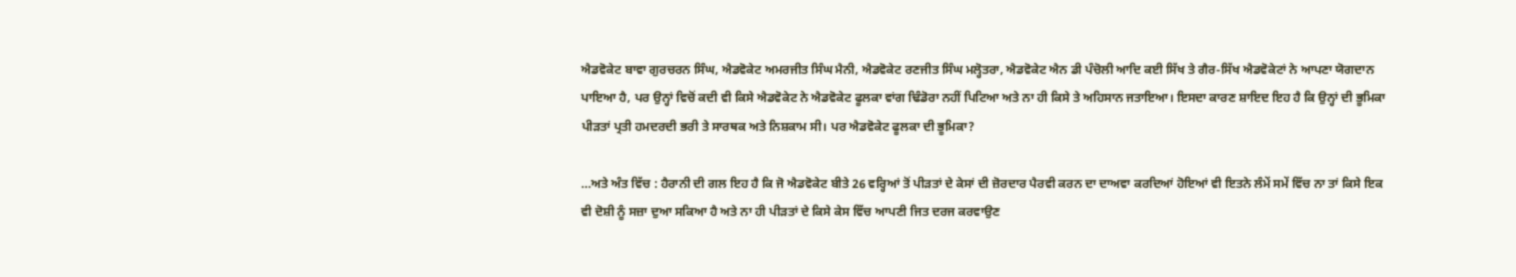ਐਡਵੋਕੇਟ ਬਾਵਾ ਗੁਰਚਰਨ ਸਿੰਘ, ਐਡਵੋਕੇਟ ਅਮਰਜੀਤ ਸਿੰਘ ਮੈਨੀ, ਐਡਵੋਕੇਟ ਰਣਜੀਤ ਸਿੰਘ ਮਲ੍ਹੋਤਰਾ, ਐਡਵੋਕੇਟ ਐਨ ਡੀ ਪੰਚੋਲੀ ਆਦਿ ਕਈ ਸਿੱਖ ਤੇ ਗੈਰ-ਸਿੱਖ ਐਡਵੋਕੇਟਾਂ ਨੇ ਆਪਣਾ ਯੋਗਦਾਨ ਪਾਇਆ ਹੈ, ਪਰ ਉਨ੍ਹਾਂ ਵਿਚੋਂ ਕਦੀ ਵੀ ਕਿਸੇ ਐਡਵੋਕੇਟ ਨੇ ਐਡਵੋਕੇਟ ਫੂਲਕਾ ਵਾਂਗ ਢਿੰਡੋਰਾ ਨਹੀਂ ਪਿਟਿਆ ਅਤੇ ਨਾ ਹੀ ਕਿਸੇ ਤੇ ਅਹਿਸਾਨ ਜਤਾਇਆ। ਇਸਦਾ ਕਾਰਣ ਸ਼ਾਇਦ ਇਹ ਹੈ ਕਿ ਉਨ੍ਹਾਂ ਦੀ ਭੂਮਿਕਾ ਪੀੜਤਾਂ ਪ੍ਰਤੀ ਹਮਦਰਦੀ ਭਰੀ ਤੇ ਸਾਰਥਕ ਅਤੇ ਨਿਸ਼ਕਾਮ ਸੀ। ਪਰ ਐਡਵੋਕੇਟ ਫੂਲਕਾ ਦੀ ਭੂਮਿਕਾ?

…ਅਤੇ ਅੰਤ ਵਿੱਚ : ਹੈਰਾਨੀ ਦੀ ਗਲ ਇਹ ਹੈ ਕਿ ਜੋ ਐਡਵੋਕੇਟ ਬੀਤੇ 26 ਵਰ੍ਹਿਆਂ ਤੋਂ ਪੀੜਤਾਂ ਦੇ ਕੇਸਾਂ ਦੀ ਜ਼ੋਰਦਾਰ ਪੈਰਵੀ ਕਰਨ ਦਾ ਦਾਅਵਾ ਕਰਦਿਆਂ ਹੋਇਆਂ ਵੀ ਇਤਨੇ ਲੰਮੇਂ ਸਮੇਂ ਵਿੱਚ ਨਾ ਤਾਂ ਕਿਸੇ ਇਕ ਵੀ ਦੋਸ਼ੀ ਨੂੰ ਸਜ਼ਾ ਦੁਆ ਸਕਿਆ ਹੈ ਅਤੇ ਨਾ ਹੀ ਪੀੜਤਾਂ ਦੇ ਕਿਸੇ ਕੇਸ ਵਿੱਚ ਆਪਣੀ ਜਿਤ ਦਰਜ ਕਰਵਾਉਣ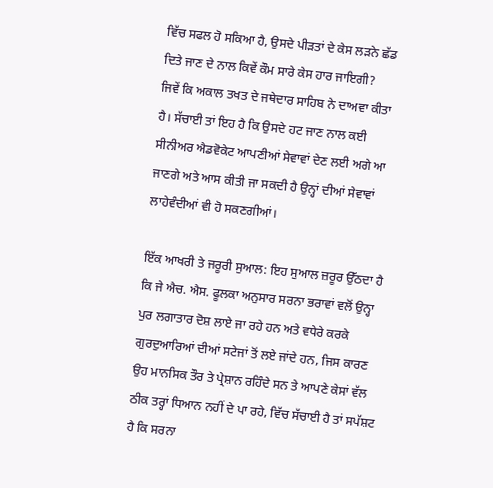ਵਿੱਚ ਸਫਲ ਹੋ ਸਕਿਆ ਹੈ, ਉਸਦੇ ਪੀੜਤਾਂ ਦੇ ਕੇਸ ਲੜਨੇ ਛੱਡ ਦਿਤੇ ਜਾਣ ਦੇ ਨਾਲ ਕਿਵੇਂ ਕੌਮ ਸਾਰੇ ਕੇਸ ਹਾਰ ਜਾਇਗੀ?
ਜਿਵੇਂ ਕਿ ਅਕਾਲ ਤਖਤ ਦੇ ਜਥੇਦਾਰ ਸਾਹਿਬ ਨੇ ਦਾਅਵਾ ਕੀਤਾ ਹੈ। ਸੱਚਾਈ ਤਾਂ ਇਹ ਹੈ ਕਿ ਉਸਦੇ ਹਟ ਜਾਣ ਨਾਲ ਕਈ ਸੀਨੀਅਰ ਐਡਵੋਕੇਟ ਆਪਣੀਆਂ ਸੇਵਾਵਾਂ ਦੇਣ ਲਈ ਅਗੇ ਆ ਜਾਣਗੇ ਅਤੇ ਆਸ ਕੀਤੀ ਜਾ ਸਕਦੀ ਹੈ ਉਨ੍ਹਾਂ ਦੀਆਂ ਸੇਵਾਵਾਂ ਲਾਹੇਵੰਦੀਆਂ ਵੀ ਹੋ ਸਕਣਗੀਆਂ।

ਇੱਕ ਆਖਰੀ ਤੇ ਜਰੂਰੀ ਸੁਆਲ: ਇਹ ਸੁਆਲ ਜ਼ਰੂਰ ਉੱਠਦਾ ਹੈ ਕਿ ਜੇ ਐਚ. ਐਸ. ਫੂਲਕਾ ਅਨੁਸਾਰ ਸਰਨਾ ਭਰਾਵਾਂ ਵਲੋਂ ਉਨ੍ਹਾ ਪੁਰ ਲਗਾਤਾਰ ਦੋਸ਼ ਲਾਏ ਜਾ ਰਹੇ ਹਨ ਅਤੇ ਵਧੇਰੇ ਕਰਕੇ ਗੁਰਦੁਆਰਿਆਂ ਦੀਆਂ ਸਟੇਜਾਂ ਤੋਂ ਲਏ ਜਾਂਦੇ ਹਨ, ਜਿਸ ਕਾਰਣ ਉਹ ਮਾਨਸਿਕ ਤੌਰ ਤੇ ਪ੍ਰੇਸ਼ਾਨ ਰਹਿੰਦੇ ਸਨ ਤੇ ਆਪਣੇ ਕੇਸਾਂ ਵੱਲ ਠੀਕ ਤਰ੍ਹਾਂ ਧਿਆਨ ਨਹੀਂ ਦੇ ਪਾ ਰਹੇ, ਵਿੱਚ ਸੱਚਾਈ ਹੈ ਤਾਂ ਸਪੱਸ਼ਟ ਹੈ ਕਿ ਸਰਨਾ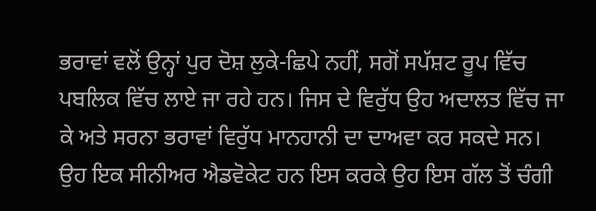ਭਰਾਵਾਂ ਵਲੋਂ ਉਨ੍ਹਾਂ ਪੁਰ ਦੋਸ਼ ਲੁਕੇ-ਛਿਪੇ ਨਹੀਂ, ਸਗੋਂ ਸਪੱਸ਼ਟ ਰੂਪ ਵਿੱਚ ਪਬਲਿਕ ਵਿੱਚ ਲਾਏ ਜਾ ਰਹੇ ਹਨ। ਜਿਸ ਦੇ ਵਿਰੁੱਧ ਉਹ ਅਦਾਲਤ ਵਿੱਚ ਜਾ ਕੇ ਅਤੇ ਸਰਨਾ ਭਰਾਵਾਂ ਵਿਰੁੱਧ ਮਾਨਹਾਨੀ ਦਾ ਦਾਅਵਾ ਕਰ ਸਕਦੇ ਸਨ। ਉਹ ਇਕ ਸੀਨੀਅਰ ਐਡਵੋਕੇਟ ਹਨ ਇਸ ਕਰਕੇ ਉਹ ਇਸ ਗੱਲ ਤੋਂ ਚੰਗੀ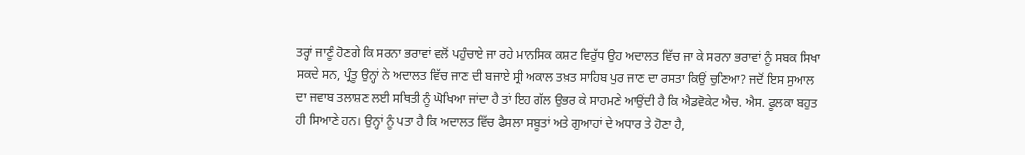ਤਰ੍ਹਾਂ ਜਾਣੂੰ ਹੋਣਗੇ ਕਿ ਸਰਨਾ ਭਰਾਵਾਂ ਵਲੋਂ ਪਹੁੰਚਾਏ ਜਾ ਰਹੇ ਮਾਨਸਿਕ ਕਸ਼ਟ ਵਿਰੁੱਧ ਉਹ ਅਦਾਲਤ ਵਿੱਚ ਜਾ ਕੇ ਸਰਨਾ ਭਰਾਵਾਂ ਨੂੰ ਸਬਕ ਸਿਖਾ ਸਕਦੇ ਸਨ, ਪ੍ਰੰਤੂ ਉਨ੍ਹਾਂ ਨੇ ਅਦਾਲਤ ਵਿੱਚ ਜਾਣ ਦੀ ਬਜਾਏ ਸ੍ਰੀ ਅਕਾਲ ਤਖ਼ਤ ਸਾਹਿਬ ਪੁਰ ਜਾਣ ਦਾ ਰਸਤਾ ਕਿਉਂ ਚੁਣਿਆ? ਜਦੋਂ ਇਸ ਸੁਆਲ ਦਾ ਜਵਾਬ ਤਲਾਸ਼ਣ ਲਈ ਸਥਿਤੀ ਨੂੰ ਘੋਖਿਆ ਜਾਂਦਾ ਹੈ ਤਾਂ ਇਹ ਗੱਲ ਉਭਰ ਕੇ ਸਾਹਮਣੇ ਆਉਂਦੀ ਹੈ ਕਿ ਐਡਵੋਕੇਟ ਐਚ. ਐਸ. ਫੂਲਕਾ ਬਹੁਤ ਹੀ ਸਿਆਣੇ ਹਨ। ਉਨ੍ਹਾਂ ਨੂੰ ਪਤਾ ਹੈ ਕਿ ਅਦਾਲਤ ਵਿੱਚ ਫੈਸਲਾ ਸਬੂਤਾਂ ਅਤੇ ਗੁਆਹਾਂ ਦੇ ਅਧਾਰ ਤੇ ਹੋਣਾ ਹੈ,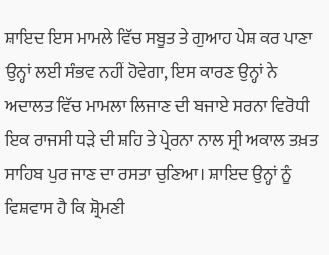ਸ਼ਾਇਦ ਇਸ ਮਾਮਲੇ ਵਿੱਚ ਸਬੂਤ ਤੇ ਗੁਆਹ ਪੇਸ਼ ਕਰ ਪਾਣਾ ਉਨ੍ਹਾਂ ਲਈ ਸੰਭਵ ਨਹੀਂ ਹੋਵੇਗਾ, ਇਸ ਕਾਰਣ ਉਨ੍ਹਾਂ ਨੇ ਅਦਾਲਤ ਵਿੱਚ ਮਾਮਲਾ ਲਿਜਾਣ ਦੀ ਬਜਾਏ ਸਰਨਾ ਵਿਰੋਧੀ ਇਕ ਰਾਜਸੀ ਧੜੇ ਦੀ ਸ਼ਹਿ ਤੇ ਪ੍ਰੇਰਨਾ ਨਾਲ ਸ੍ਰੀ ਅਕਾਲ ਤਖ਼ਤ ਸਾਹਿਬ ਪੁਰ ਜਾਣ ਦਾ ਰਸਤਾ ਚੁਣਿਆ। ਸ਼ਾਇਦ ਉਨ੍ਹਾਂ ਨੂੰ ਵਿਸ਼ਵਾਸ ਹੈ ਕਿ ਸ਼੍ਰੋਮਣੀ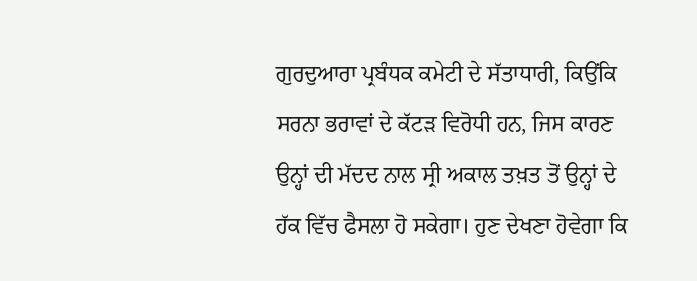ਗੁਰਦੁਆਰਾ ਪ੍ਰਬੰਧਕ ਕਮੇਟੀ ਦੇ ਸੱਤਾਧਾਰੀ, ਕਿਉਂਕਿ ਸਰਨਾ ਭਰਾਵਾਂ ਦੇ ਕੱਟੜ ਵਿਰੋਧੀ ਹਨ, ਜਿਸ ਕਾਰਣ ਉਨ੍ਹਾਂ ਦੀ ਮੱਦਦ ਨਾਲ ਸ੍ਰੀ ਅਕਾਲ ਤਖ਼ਤ ਤੋਂ ਉਨ੍ਹਾਂ ਦੇ ਹੱਕ ਵਿੱਚ ਫੈਸਲਾ ਹੋ ਸਕੇਗਾ। ਹੁਣ ਦੇਖਣਾ ਹੋਵੇਗਾ ਕਿ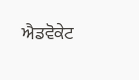ਐਡਵੋਕੇਟ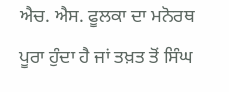ਐਚ. ਐਸ. ਫੂਲਕਾ ਦਾ ਮਨੋਰਥ ਪੂਰਾ ਹੁੰਦਾ ਹੈ ਜਾਂ ਤਖ਼ਤ ਤੋਂ ਸਿੰਘ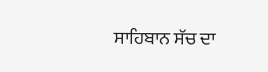ਸਾਹਿਬਾਨ ਸੱਚ ਦਾ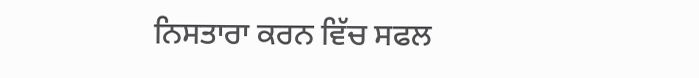ਨਿਸਤਾਰਾ ਕਰਨ ਵਿੱਚ ਸਫਲ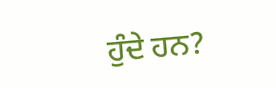ਹੁੰਦੇ ਹਨ?